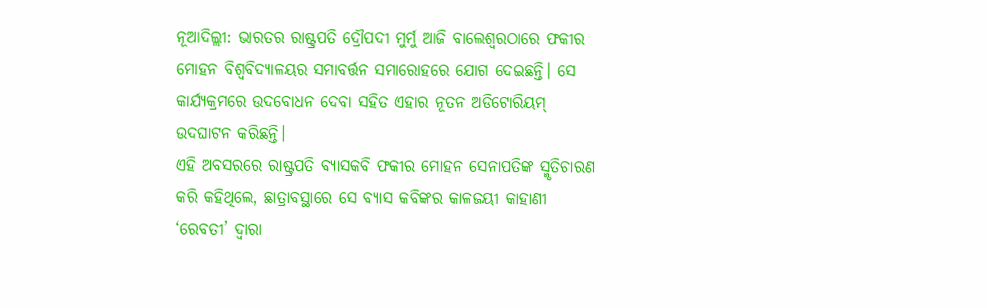ନୂଆଦିଲ୍ଲୀ: ଭାରତର ରାଷ୍ଟ୍ରପତି ଦ୍ରୌପଦୀ ମୁର୍ମୁ ଆଜି ବାଲେଶ୍ୱରଠାରେ ଫକୀର ମୋହନ ବିଶ୍ୱବିଦ୍ୟାଳୟର ସମାବର୍ତ୍ତନ ସମାରୋହରେ ଯୋଗ ଦେଇଛନ୍ତି। ସେ କାର୍ଯ୍ୟକ୍ରମରେ ଉଦବୋଧନ ଦେବା ସହିତ ଏହାର ନୂତନ ଅଡିଟୋରିୟମ୍ ଉଦଘାଟନ କରିଛନ୍ତି।
ଏହି ଅବସରରେ ରାଷ୍ଟ୍ରପତି ବ୍ୟାସକବି ଫକୀର ମୋହନ ସେନାପତିଙ୍କ ସ୍ମୃତିଚାରଣ କରି କହିଥିଲେ, ଛାତ୍ରାବସ୍ଥାରେ ସେ ବ୍ୟାସ କବିଙ୍କର କାଳଜୟୀ କାହାଣୀ ‘ରେବତୀ’ ଦ୍ୱାରା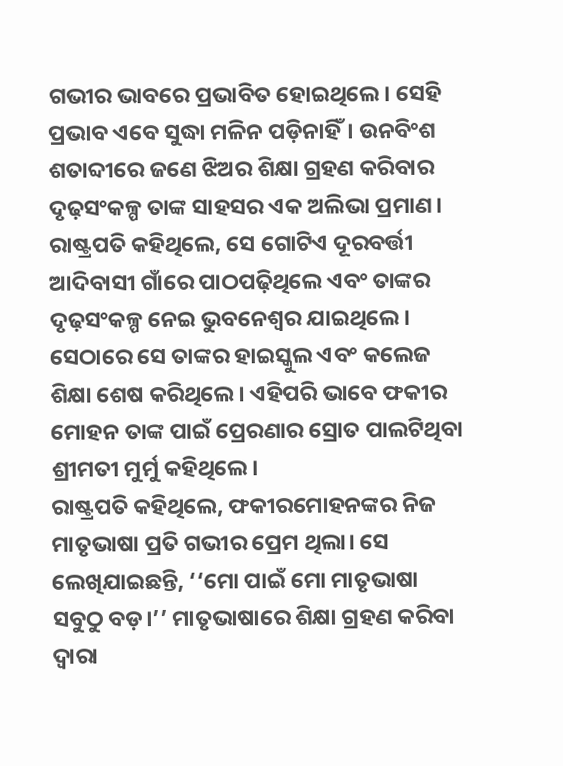ଗଭୀର ଭାବରେ ପ୍ରଭାବିତ ହୋଇଥିଲେ। ସେହି ପ୍ରଭାବ ଏବେ ସୁଦ୍ଧା ମଳିନ ପଡ଼ିନାହିଁ। ଉନବିଂଶ ଶତାବ୍ଦୀରେ ଜଣେ ଝିଅର ଶିକ୍ଷା ଗ୍ରହଣ କରିବାର ଦୃଢ଼ସଂକଳ୍ପ ତାଙ୍କ ସାହସର ଏକ ଅଲିଭା ପ୍ରମାଣ। ରାଷ୍ଟ୍ରପତି କହିଥିଲେ, ସେ ଗୋଟିଏ ଦୂରବର୍ତ୍ତୀ ଆଦିବାସୀ ଗାଁରେ ପାଠପଢ଼ିଥିଲେ ଏବଂ ତାଙ୍କର ଦୃଢ଼ସଂକଳ୍ପ ନେଇ ଭୁବନେଶ୍ୱର ଯାଇଥିଲେ। ସେଠାରେ ସେ ତାଙ୍କର ହାଇସ୍କୁଲ ଏବଂ କଲେଜ ଶିକ୍ଷା ଶେଷ କରିଥିଲେ। ଏହିପରି ଭାବେ ଫକୀର ମୋହନ ତାଙ୍କ ପାଇଁ ପ୍ରେରଣାର ସ୍ରୋତ ପାଲଟିଥିବା ଶ୍ରୀମତୀ ମୁର୍ମୁ କହିଥିଲେ।
ରାଷ୍ଟ୍ରପତି କହିଥିଲେ, ଫକୀରମୋହନଙ୍କର ନିଜ ମାତୃଭାଷା ପ୍ରତି ଗଭୀର ପ୍ରେମ ଥିଲା। ସେ ଲେଖିଯାଇଛନ୍ତି, ‘‘ମୋ ପାଇଁ ମୋ ମାତୃଭାଷା ସବୁଠୁ ବଡ଼।’’ ମାତୃଭାଷାରେ ଶିକ୍ଷା ଗ୍ରହଣ କରିବା ଦ୍ୱାରା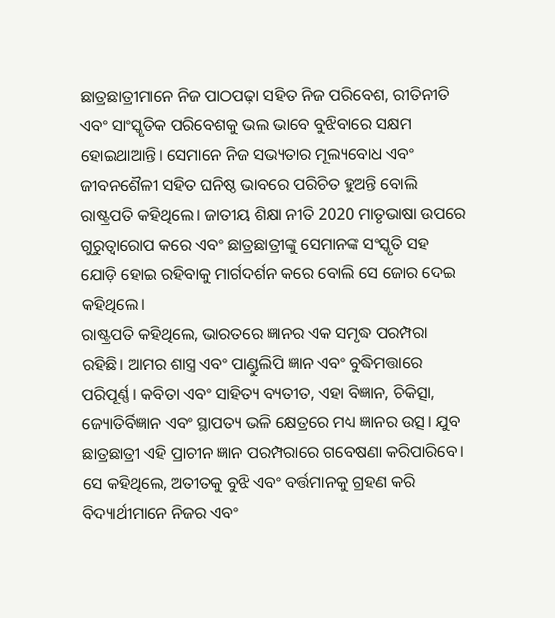ଛାତ୍ରଛାତ୍ରୀମାନେ ନିଜ ପାଠପଢ଼ା ସହିତ ନିଜ ପରିବେଶ, ରୀତିନୀତି ଏବଂ ସାଂସ୍କୃତିକ ପରିବେଶକୁ ଭଲ ଭାବେ ବୁଝିବାରେ ସକ୍ଷମ ହୋଇଥାଆନ୍ତି। ସେମାନେ ନିଜ ସଭ୍ୟତାର ମୂଲ୍ୟବୋଧ ଏବଂ ଜୀବନଶୈଳୀ ସହିତ ଘନିଷ୍ଠ ଭାବରେ ପରିଚିତ ହୁଅନ୍ତି ବୋଲି ରାଷ୍ଟ୍ରପତି କହିଥିଲେ। ଜାତୀୟ ଶିକ୍ଷା ନୀତି 2020 ମାତୃଭାଷା ଉପରେ ଗୁରୁତ୍ୱାରୋପ କରେ ଏବଂ ଛାତ୍ରଛାତ୍ରୀଙ୍କୁ ସେମାନଙ୍କ ସଂସ୍କୃତି ସହ ଯୋଡ଼ି ହୋଇ ରହିବାକୁ ମାର୍ଗଦର୍ଶନ କରେ ବୋଲି ସେ ଜୋର ଦେଇ କହିଥିଲେ।
ରାଷ୍ଟ୍ରପତି କହିଥିଲେ, ଭାରତରେ ଜ୍ଞାନର ଏକ ସମୃଦ୍ଧ ପରମ୍ପରା ରହିଛି। ଆମର ଶାସ୍ତ୍ର ଏବଂ ପାଣ୍ଡୁଲିପି ଜ୍ଞାନ ଏବଂ ବୁଦ୍ଧିମତ୍ତାରେ ପରିପୂର୍ଣ୍ଣ। କବିତା ଏବଂ ସାହିତ୍ୟ ବ୍ୟତୀତ, ଏହା ବିଜ୍ଞାନ, ଚିକିତ୍ସା, ଜ୍ୟୋତିର୍ବିଜ୍ଞାନ ଏବଂ ସ୍ଥାପତ୍ୟ ଭଳି କ୍ଷେତ୍ରରେ ମଧ୍ୟ ଜ୍ଞାନର ଉତ୍ସ। ଯୁବ ଛାତ୍ରଛାତ୍ରୀ ଏହି ପ୍ରାଚୀନ ଜ୍ଞାନ ପରମ୍ପରାରେ ଗବେଷଣା କରିପାରିବେ। ସେ କହିଥିଲେ, ଅତୀତକୁ ବୁଝି ଏବଂ ବର୍ତ୍ତମାନକୁ ଗ୍ରହଣ କରି ବିଦ୍ୟାର୍ଥୀମାନେ ନିଜର ଏବଂ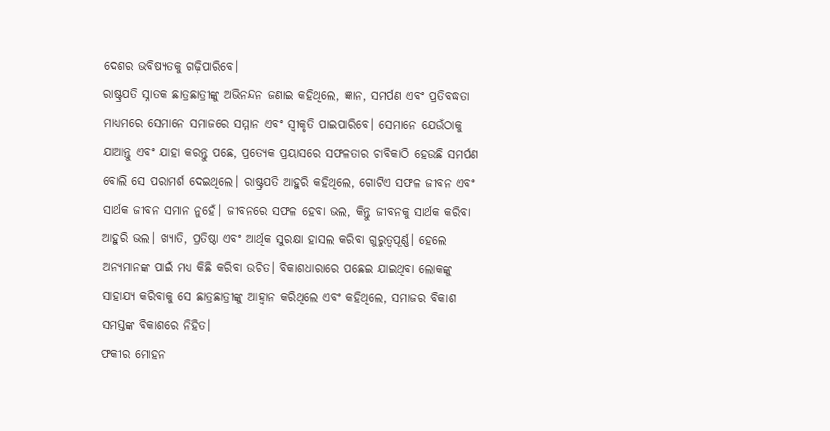ଦେଶର ଭବିଷ୍ୟତକୁ ଗଢ଼ିପାରିବେ।
ରାଷ୍ଟ୍ରପତି ସ୍ନାତକ ଛାତ୍ରଛାତ୍ରୀଙ୍କୁ ଅଭିନନ୍ଦନ ଜଣାଇ କହିଥିଲେ, ଜ୍ଞାନ, ସମର୍ପଣ ଏବଂ ପ୍ରତିବଦ୍ଧତା ମାଧ୍ୟମରେ ସେମାନେ ସମାଜରେ ସମ୍ମାନ ଏବଂ ସ୍ୱୀକୃତି ପାଇପାରିବେ। ସେମାନେ ଯେଉଁଠାକୁ ଯାଆନ୍ତୁ ଏବଂ ଯାହା କରନ୍ତୁ ପଛେ, ପ୍ରତ୍ୟେକ ପ୍ରୟାସରେ ସଫଳତାର ଚାବିକାଠି ହେଉଛି ସମର୍ପଣ ବୋଲି ସେ ପରାମର୍ଶ ଦେଇଥିଲେ। ରାଷ୍ଟ୍ରପତି ଆହୁରି କହିଥିଲେ, ଗୋଟିଏ ସଫଳ ଜୀବନ ଏବଂ ସାର୍ଥକ ଜୀବନ ସମାନ ନୁହେଁ। ଜୀବନରେ ସଫଳ ହେବା ଭଲ, କିନ୍ତୁ ଜୀବନକୁ ସାର୍ଥକ କରିବା ଆହୁରି ଭଲ। ଖ୍ୟାତି, ପ୍ରତିଷ୍ଠା ଏବଂ ଆର୍ଥିକ ସୁରକ୍ଷା ହାସଲ କରିବା ଗୁରୁତ୍ୱପୂର୍ଣ୍ଣ। ହେଲେ ଅନ୍ୟମାନଙ୍କ ପାଇଁ ମଧ୍ୟ କିଛି କରିବା ଉଚିତ। ବିକାଶଧାରାରେ ପଛେଇ ଯାଇଥିବା ଲୋକଙ୍କୁ ସାହାଯ୍ୟ କରିବାକୁ ସେ ଛାତ୍ରଛାତ୍ରୀଙ୍କୁ ଆହ୍ୱାନ କରିଥିଲେ ଏବଂ କହିଥିଲେ, ସମାଜର ବିକାଶ ସମସ୍ତଙ୍କ ବିକାଶରେ ନିହିତ।
ଫକୀର ମୋହନ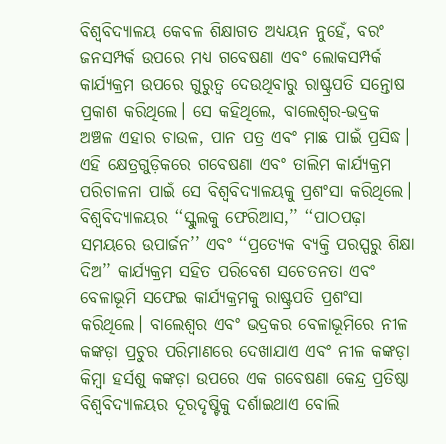ବିଶ୍ୱବିଦ୍ୟାଳୟ କେବଳ ଶିକ୍ଷାଗତ ଅଧ୍ୟୟନ ନୁହେଁ, ବରଂ ଜନସମ୍ପର୍କ ଉପରେ ମଧ୍ୟ ଗବେଷଣା ଏବଂ ଲୋକସମ୍ପର୍କ କାର୍ଯ୍ୟକ୍ରମ ଉପରେ ଗୁରୁତ୍ୱ ଦେଉଥିବାରୁ ରାଷ୍ଟ୍ରପତି ସନ୍ତୋଷ ପ୍ରକାଶ କରିଥିଲେ। ସେ କହିଥିଲେ, ବାଲେଶ୍ୱର-ଭଦ୍ରକ ଅଞ୍ଚଳ ଏହାର ଚାଉଳ, ପାନ ପତ୍ର ଏବଂ ମାଛ ପାଇଁ ପ୍ରସିଦ୍ଧ। ଏହି କ୍ଷେତ୍ରଗୁଡ଼ିକରେ ଗବେଷଣା ଏବଂ ତାଲିମ କାର୍ଯ୍ୟକ୍ରମ ପରିଚାଳନା ପାଇଁ ସେ ବିଶ୍ୱବିଦ୍ୟାଳୟକୁ ପ୍ରଶଂସା କରିଥିଲେ। ବିଶ୍ୱବିଦ୍ୟାଳୟର ‘‘ସ୍କୁଲକୁ ଫେରିଆସ,’’ ‘‘ପାଠପଢ଼ା ସମୟରେ ଉପାର୍ଜନ’’ ଏବଂ ‘‘ପ୍ରତ୍ୟେକ ବ୍ୟକ୍ତି ପରସ୍ପରୁ ଶିକ୍ଷା ଦିଅ’’ କାର୍ଯ୍ୟକ୍ରମ ସହିତ ପରିବେଶ ସଚେତନତା ଏବଂ ବେଳାଭୂମି ସଫେଇ କାର୍ଯ୍ୟକ୍ରମକୁ ରାଷ୍ଟ୍ରପତି ପ୍ରଶଂସା କରିଥିଲେ। ବାଲେଶ୍ୱର ଏବଂ ଭଦ୍ରକର ବେଳାଭୂମିରେ ନୀଳ କଙ୍କଡ଼ା ପ୍ରଚୁର ପରିମାଣରେ ଦେଖାଯାଏ ଏବଂ ନୀଳ କଙ୍କଡ଼ା କିମ୍ବା ହର୍ସଶୁ କଙ୍କଡ଼ା ଉପରେ ଏକ ଗବେଷଣା କେନ୍ଦ୍ର ପ୍ରତିଷ୍ଠା ବିଶ୍ୱବିଦ୍ୟାଳୟର ଦୂରଦୃଷ୍ଟିକୁ ଦର୍ଶାଇଥାଏ ବୋଲି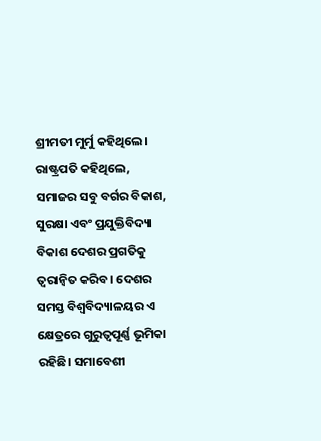ଶ୍ରୀମତୀ ମୁର୍ମୁ କହିଥିଲେ।
ରାଷ୍ଟ୍ରପତି କହିଥିଲେ, ସମାଜର ସବୁ ବର୍ଗର ବିକାଶ, ସୁରକ୍ଷା ଏବଂ ପ୍ରଯୁକ୍ତିବିଦ୍ୟା ବିକାଶ ଦେଶର ପ୍ରଗତିକୁ ତ୍ୱରାନ୍ୱିତ କରିବ। ଦେଶର ସମସ୍ତ ବିଶ୍ୱବିଦ୍ୟାଳୟର ଏ କ୍ଷେତ୍ରରେ ଗୁରୁତ୍ୱପୂର୍ଣ୍ଣ ଭୂମିକା ରହିଛି। ସମାବେଶୀ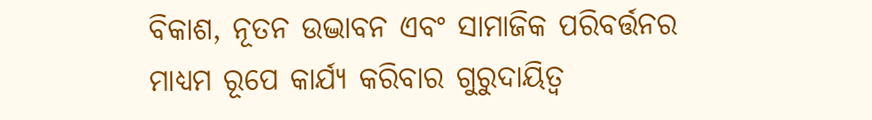ବିକାଶ, ନୂତନ ଉଦ୍ଭାବନ ଏବଂ ସାମାଜିକ ପରିବର୍ତ୍ତନର ମାଧ୍ୟମ ରୂପେ କାର୍ଯ୍ୟ କରିବାର ଗୁରୁଦାୟିତ୍ୱ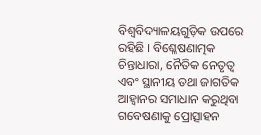ବିଶ୍ୱବିଦ୍ୟାଳୟଗୁଡ଼ିକ ଉପରେ ରହିଛି । ବିଶ୍ଳେଷଣାତ୍ମକ ଚିନ୍ତାଧାରା, ନୈତିକ ନେତୃତ୍ୱ ଏବଂ ସ୍ଥାନୀୟ ତଥା ଜାଗତିକ ଆହ୍ୱାନର ସମାଧାନ କରୁଥିବା ଗବେଷଣାକୁ ପ୍ରୋତ୍ସାହନ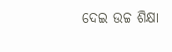ଦେଇ ଉଚ୍ଚ ଶିକ୍ଷା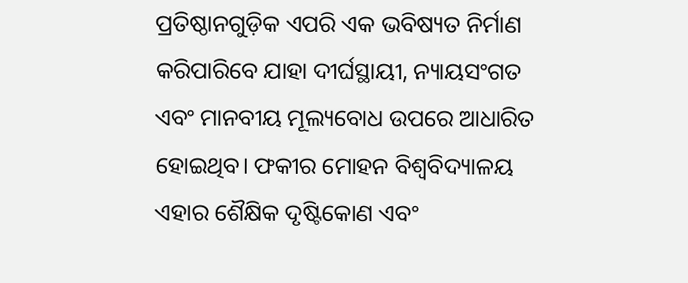ପ୍ରତିଷ୍ଠାନଗୁଡ଼ିକ ଏପରି ଏକ ଭବିଷ୍ୟତ ନିର୍ମାଣ କରିପାରିବେ ଯାହା ଦୀର୍ଘସ୍ଥାୟୀ, ନ୍ୟାୟସଂଗତ ଏବଂ ମାନବୀୟ ମୂଲ୍ୟବୋଧ ଉପରେ ଆଧାରିତ ହୋଇଥିବ। ଫକୀର ମୋହନ ବିଶ୍ୱବିଦ୍ୟାଳୟ ଏହାର ଶୈକ୍ଷିକ ଦୃଷ୍ଟିକୋଣ ଏବଂ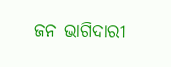ଜନ ଭାଗିଦାରୀ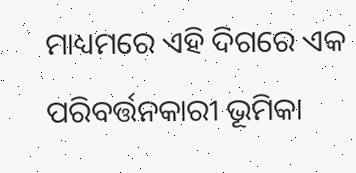ମାଧ୍ୟମରେ ଏହି ଦିଗରେ ଏକ ପରିବର୍ତ୍ତନକାରୀ ଭୂମିକା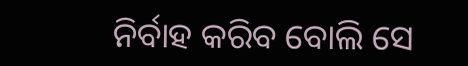ନିର୍ବାହ କରିବ ବୋଲି ସେ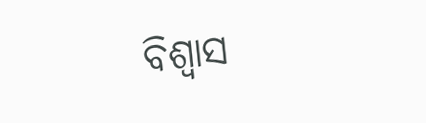ବିଶ୍ୱାସ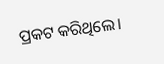ପ୍ରକଟ କରିଥିଲେ।